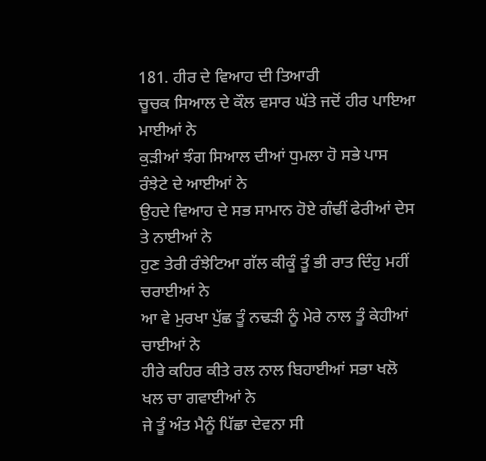181. ਹੀਰ ਦੇ ਵਿਆਹ ਦੀ ਤਿਆਰੀ
ਚੂਚਕ ਸਿਆਲ ਦੇ ਕੌਲ ਵਸਾਰ ਘੱਤੇ ਜਦੋਂ ਹੀਰ ਪਾਇਆ ਮਾਈਆਂ ਨੇ
ਕੁੜੀਆਂ ਝੰਗ ਸਿਆਲ ਦੀਆਂ ਧੁਮਲਾ ਹੋ ਸਭੇ ਪਾਸ ਰੰਝੇਟੇ ਦੇ ਆਈਆਂ ਨੇ
ਉਹਦੇ ਵਿਆਹ ਦੇ ਸਭ ਸਾਮਾਨ ਹੋਏ ਗੰਢੀਂ ਫੇਰੀਆਂ ਦੇਸ ਤੇ ਨਾਈਆਂ ਨੇ
ਹੁਣ ਤੇਰੀ ਰੰਝੇਟਿਆ ਗੱਲ ਕੀਕੂੰ ਤੂੰ ਭੀ ਰਾਤ ਦਿੰਹੁ ਮਹੀਂ ਚਰਾਈਆਂ ਨੇ
ਆ ਵੇ ਮੁਰਖਾ ਪੁੱਛ ਤੂੰ ਨਢੜੀ ਨੂੰ ਮੇਰੇ ਨਾਲ ਤੂੰ ਕੇਹੀਆਂ ਚਾਈਆਂ ਨੇ
ਹੀਰੇ ਕਹਿਰ ਕੀਤੇ ਰਲ ਨਾਲ ਬਿਹਾਈਆਂ ਸਭਾ ਖਲੋ ਖਲ ਚਾ ਗਵਾਈਆਂ ਨੇ
ਜੇ ਤੂੰ ਅੰਤ ਮੈਨੂੰ ਪਿੱਛਾ ਦੇਵਨਾ ਸੀ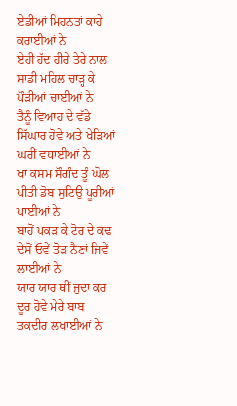ਏਡੀਆਂ ਮਿਹਨਤਾਂ ਕਾਹੇ ਕਰਾਈਆਂ ਨੇ
ਏਹੀ ਹੱਦ ਹੀਰੇ ਤੇਰੇ ਨਾਲ ਸਾਡੀ ਮਹਿਲ ਚਾੜ੍ਹ ਕੇ ਪੌੜੀਆਂ ਚਾਈਆਂ ਨੇ
ਤੈਨੂੰ ਵਿਆਹ ਦੇ ਵੱਡੇ ਸਿੱਘਾਰ ਹੋਵੇ ਅਤੇ ਖੇੜਿਆਂ ਘਰੀਂ ਵਧਾਈਆਂ ਨੇ
ਖਾ ਕਸਮ ਸੌਗੰਦ ਤੂੰ ਘੋਲ ਪੀਤੀ ਡੋਬ ਸੁਟਿਉ ਪੂਰੀਆਂ ਪਾਈਆਂ ਨੇ
ਬਾਹੋਂ ਪਕੜ ਕੇ ਟੋਰ ਦੇ ਕਢ ਦੇਸੋਂ ਓਵੇਂ ਤੋੜ ਨੈਣਾਂ ਜਿਵੇਂ ਲਾਈਆਂ ਨੇ
ਯਾਰ ਯਾਰ ਥੀਂ ਜੁਦਾ ਕਰ ਦੂਰ ਹੋਵੇ ਮੇਰੇ ਬਾਬ ਤਕਦੀਰ ਲਖਾਈਆਂ ਨੇ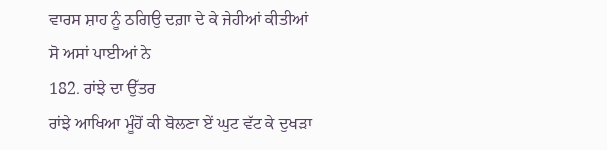ਵਾਰਸ ਸ਼ਾਹ ਨੂੰ ਠਗਿਉ ਦਗ਼ਾ ਦੇ ਕੇ ਜੇਹੀਆਂ ਕੀਤੀਆਂ ਸੋ ਅਸਾਂ ਪਾਈਆਂ ਨੇ
182. ਰਾਂਝੇ ਦਾ ਉੱਤਰ
ਰਾਂਝੇ ਆਖਿਆ ਮੂੰਹੋਂ ਕੀ ਬੋਲਣਾ ਏਂ ਘੁਟ ਵੱਟ ਕੇ ਦੁਖੜਾ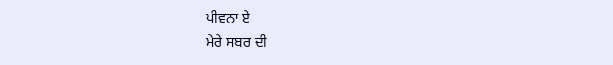ਪੀਵਨਾ ਏ
ਮੇਰੇ ਸਬਰ ਦੀ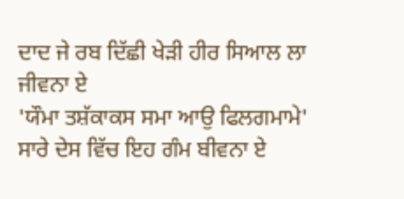ਦਾਦ ਜੇ ਰਬ ਦਿੱਛੀ ਖੇੜੀ ਹੀਰ ਸਿਆਲ ਲਾ ਜੀਵਨਾ ਏ
'ਯੌਮਾ ਤਸ਼ੱਕਾਕਸ ਸਮਾ ਆਉ ਫਿਲਗਮਾਮੇ' ਸਾਰੇ ਦੇਸ ਵਿੱਚ ਇਹ ਗੰਮ ਬੀਵਨਾ ਏ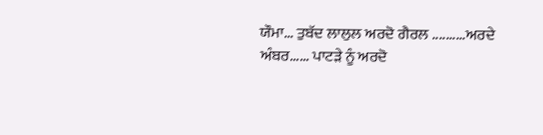ਯੌਮਾ... ਤੁਬੱਦ ਲਾਲੁਲ ਅਰਦੋ ਗੈਰਲ ..........ਅਰਦੇ
ਅੰਬਰ...... ਪਾਟੜੇ ਨੂੰ ਅਰਦੋ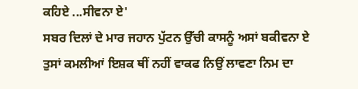ਕਹਿਏ ...ਸੀਵਨਾ ਏ'
ਸਬਰ ਦਿਲਾਂ ਦੇ ਮਾਰ ਜਹਾਨ ਪੁੱਟਨ ਉੱਚੀ ਕਾਸਨੂੰ ਅਸਾਂ ਬਕੀਵਨਾ ਏ
ਤੁਸਾਂ ਕਮਲੀਆਂ ਇਸ਼ਕ ਥੀਂ ਨਹੀਂ ਵਾਕਫ ਨਿਉਂ ਲਾਵਣਾ ਨਿਮ ਦਾ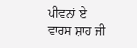ਪੀਵਨਾਂ ਏ
ਵਾਰਸ ਸ਼ਾਹ ਜੀ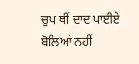ਚੁਪ ਥੀਂ ਦਾਦ ਪਾਈਏ ਬੋਲਿਆਂ ਨਹੀਂ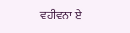ਵਹੀਵਨਾ ਏ